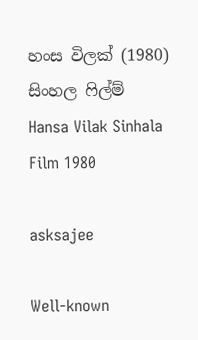හංස විලක් (1980) සිංහල ෆිල්ම් Hansa Vilak Sinhala Film 1980

asksajee

Well-known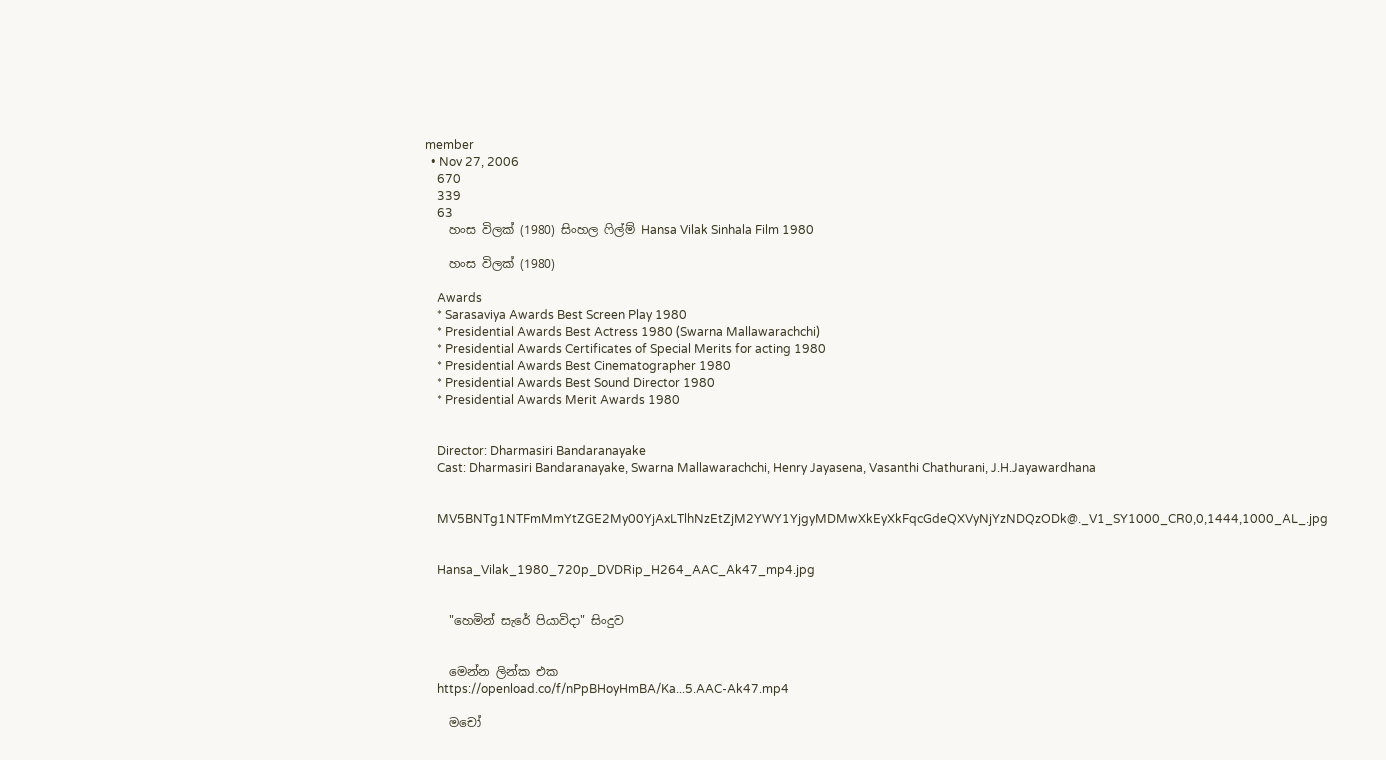member
  • Nov 27, 2006
    670
    339
    63
    හංස විලක් (1980) සිංහල ෆිල්ම් Hansa Vilak Sinhala Film 1980

    හංස විලක් (1980)

    Awards
    * Sarasaviya Awards Best Screen Play 1980
    * Presidential Awards Best Actress 1980 (Swarna Mallawarachchi)
    * Presidential Awards Certificates of Special Merits for acting 1980
    * Presidential Awards Best Cinematographer 1980
    * Presidential Awards Best Sound Director 1980
    * Presidential Awards Merit Awards 1980


    Director: Dharmasiri Bandaranayake
    Cast: Dharmasiri Bandaranayake, Swarna Mallawarachchi, Henry Jayasena, Vasanthi Chathurani, J.H.Jayawardhana


    MV5BNTg1NTFmMmYtZGE2My00YjAxLTlhNzEtZjM2YWY1YjgyMDMwXkEyXkFqcGdeQXVyNjYzNDQzODk@._V1_SY1000_CR0,0,1444,1000_AL_.jpg


    Hansa_Vilak_1980_720p_DVDRip_H264_AAC_Ak47_mp4.jpg


    "හෙමින් සැරේ පියාවිදා" සිංදුව


    මෙන්න ලින්ක එක
    https://openload.co/f/nPpBHoyHmBA/Ka...5.AAC-Ak47.mp4

    මචෝ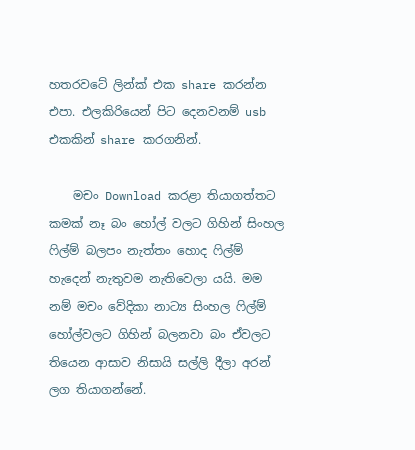හතරවටේ ලින්ක් එක share කරන්න එපා. එලකිරියෙන් පිට දෙනවනම් usb එකකින් share කරගනින්.

    මචං Download කරළා තියාගත්තට කමක් නෑ බං හෝල් වලට ගිහින් සිංහල ෆිල්ම් බලපං නැත්තං හොද ෆිල්ම් හැදෙන් නැතුවම නැතිවෙලා යයි. මම නම් මචං වේදිකා නාට්‍ය සිංහල ෆිල්ම් හෝල්වලට ගිහින් බලනවා බං ඒවලට තියෙන ආසාව නිසායි සල්ලි දීලා අරන් ලග තියාගන්නේ.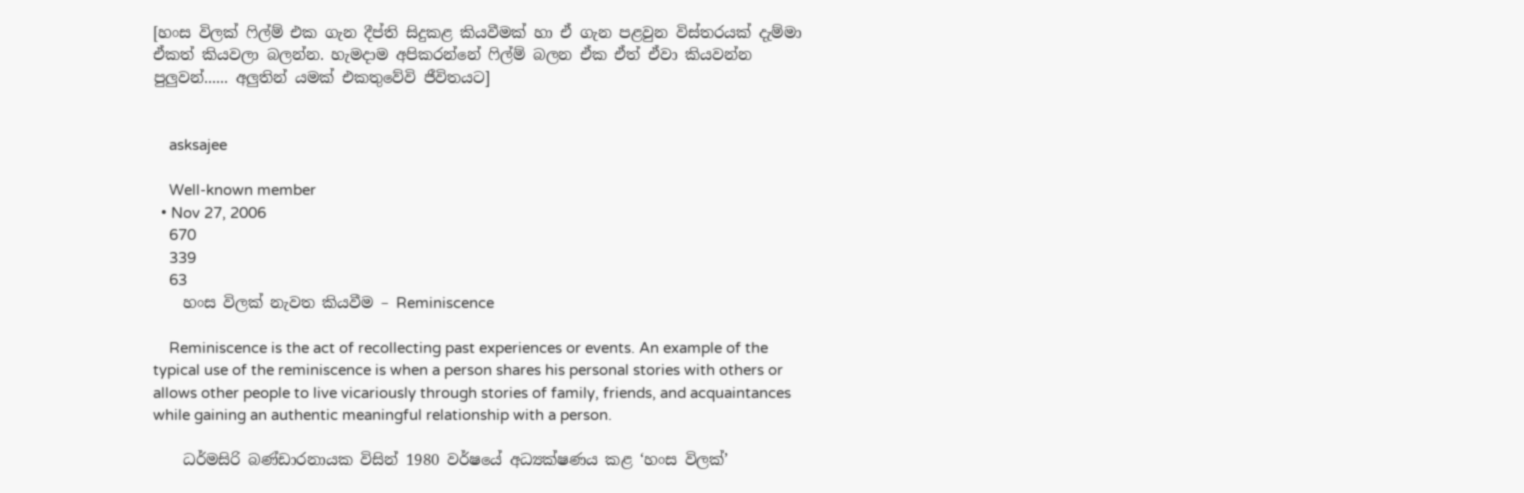[හංස විලක් ෆිල්ම් එක ගැන දීප්ති සිදුකළ කියවීමක් හා ඒ ගැන පළවුන විස්තරයක් දැම්මා ඒකත් කියවලා බලන්න. හැමදාම අපිකරන්නේ ෆිල්ම් බලන ඒක ඒත් ඒවා කියවන්න පුලුවන්...... අලුතින් යමක් එකතුවේවි ජීවිතයට]


    asksajee

    Well-known member
  • Nov 27, 2006
    670
    339
    63
    හංස විලක් නැවත කියවීම – Reminiscence

    Reminiscence is the act of recollecting past experiences or events. An example of the typical use of the reminiscence is when a person shares his personal stories with others or allows other people to live vicariously through stories of family, friends, and acquaintances while gaining an authentic meaningful relationship with a person.

    ධර්මසිරි බණ්ඩාරනායක විසින් 1980 වර්ෂයේ අධ්‍යක්ෂණය කළ ‘හංස විලක්’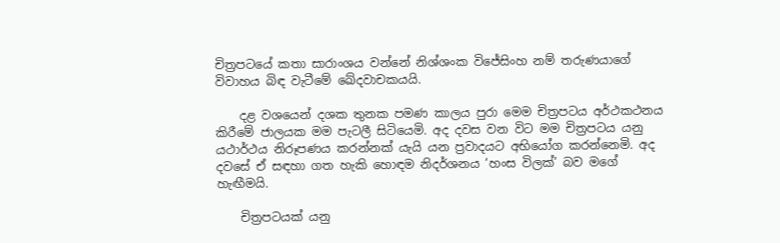චිත්‍රපටයේ කතා සාරාංශය වන්නේ නිශ්ශංක විජේසිංහ නම් තරුණයාගේ විවාහය බිඳ වැටීමේ ඛේදවාචකයයි.

    දළ වශයෙන් දශක තුනක පමණ කාලය පුරා මෙම චිත්‍රපටය අර්ථකථනය කිරීමේ ජාලයක මම පැටලී සිටියෙමි. අද දවස වන විට මම චිත්‍රපටය යනු යථාර්ථය නිරූපණය කරන්නක් යැයි යන ප්‍රවාදයට අභියෝග කරන්නෙමි. අද දවසේ ඒ සඳහා ගත හැකි හොඳම නිදර්ශනය ‘හංස විලක්’ බව මගේ හැඟීමයි.

    චිත්‍රපටයක් යනු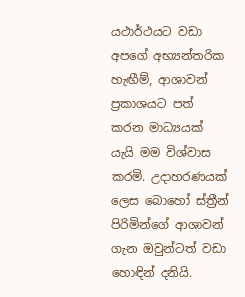යථාර්ථයට වඩා අපගේ අභ්‍යන්තරික හැඟීම්, ආශාවන් ප්‍රකාශයට පත් කරන මාධ්‍යයක් යැයි මම විශ්වාස කරමි. උදාහරණයක් ලෙස බොහෝ ස්ත්‍රීන් පිරිමින්ගේ ආශාවන් ගැන ඔවුන්ටත් වඩා හොඳින් දනියි.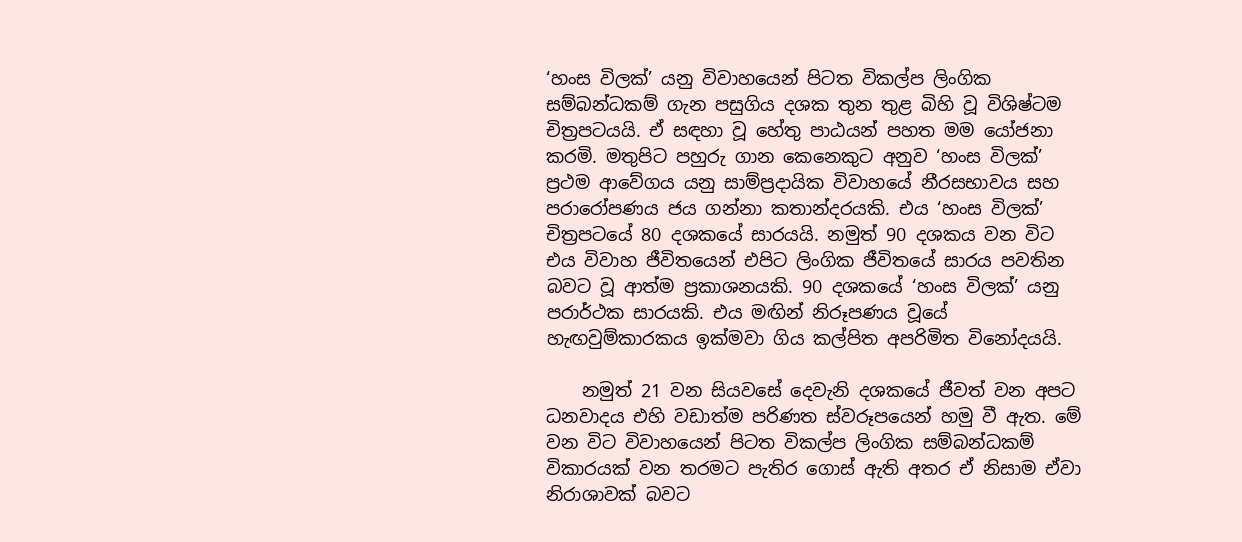‘හංස විලක්’ යනු විවාහයෙන් පිටත විකල්ප ලිංගික සම්බන්ධකම් ගැන පසුගිය දශක තුන තුළ බිහි වූ විශිෂ්ටම චිත්‍රපටයයි. ඒ සඳහා වූ හේතු පාඨයන් පහත මම යෝජනා කරමි. මතුපිට පහුරු ගාන කෙනෙකුට අනුව ‘හංස විලක්’ ප්‍රථම ආවේගය යනු සාම්ප්‍රදායික විවාහයේ නීරසභාවය සහ පරාරෝපණය ජය ගන්නා කතාන්දරයකි. එය ‘හංස විලක්’ චිත්‍රපටයේ 80 දශකයේ සාරයයි. නමුත් 90 දශකය වන විට එය විවාහ ජීවිතයෙන් එපිට ලිංගික ජීවිතයේ සාරය පවතින බවට වූ ආත්ම ප්‍රකාශනයකි. 90 දශකයේ ‘හංස විලක්’ යනු පරාර්ථක සාරයකි. එය මඟින් නිරූපණය වූයේ හැඟවුම්කාරකය ඉක්මවා ගිය කල්පිත අපරිමිත විනෝදයයි.

    නමුත් 21 වන සියවසේ දෙවැනි දශකයේ ජීවත් වන අපට ධනවාදය එහි වඩාත්ම පරිණත ස්වරූපයෙන් හමු වී ඇත. මේ වන විට විවාහයෙන් පිටත විකල්ප ලිංගික සම්බන්ධකම් විකාරයක් වන තරමට පැතිර ගොස් ඇති අතර ඒ නිසාම ඒවා නිරාශාවක් බවට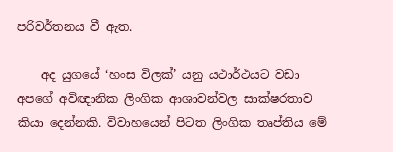පරිවර්තනය වී ඇත.

    අද යුගයේ ‘හංස විලක්’ යනු යථාර්ථයට වඩා අපගේ අවිඥානික ලිංගික ආශාවන්වල සාක්ෂරතාව කියා දෙන්නකි. විවාහයෙන් පිටත ලිංගික තෘප්තිය මේ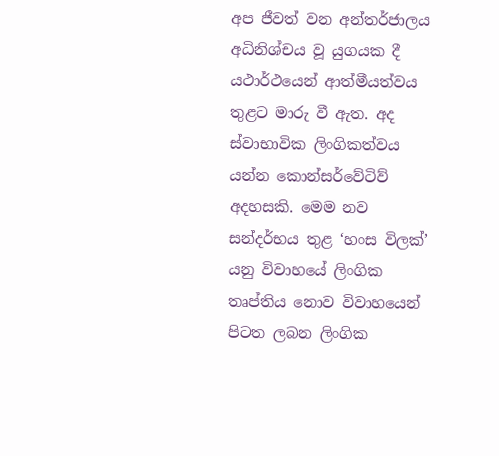අප ජීවත් වන අන්තර්ජාලය අධිනිශ්චය වූ යුගයක දී යථාර්ථයෙන් ආත්මීයත්වය තුළට මාරු වී ඇත. අද ස්වාභාවික ලිංගිකත්වය යන්න කොන්සර්වේටිව් අදහසකි. මෙම නව සන්දර්භය තුළ ‘හංස විලක්’ යනු විවාහයේ ලිංගික තෘප්තිය නොව විවාහයෙන් පිටත ලබන ලිංගික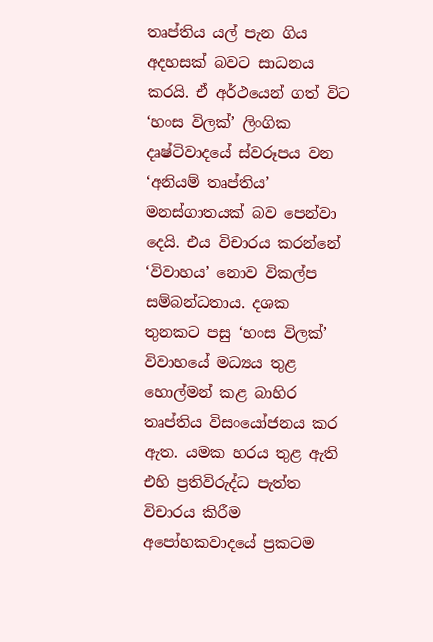තෘප්තිය යල් පැන ගිය අදහසක් බවට සාධනය කරයි. ඒ අර්ථයෙන් ගත් විට ‘හංස විලක්’ ලිංගික දෘෂ්ටිවාදයේ ස්වරූපය වන ‘අනියම් තෘප්තිය’ මනස්ගාතයක් බව පෙන්වා දෙයි. එය විචාරය කරන්නේ ‘විවාහය’ නොව විකල්ප සම්බන්ධතාය. දශක තුනකට පසු ‘හංස විලක්’ විවාහයේ මධ්‍යය තුළ හොල්මන් කළ බාහිර තෘප්තිය විසංයෝජනය කර ඇත. යමක හරය තුළ ඇති එහි ප්‍රතිවිරුද්ධ පැත්ත විචාරය කිරීම අපෝහකවාදයේ ප්‍රකටම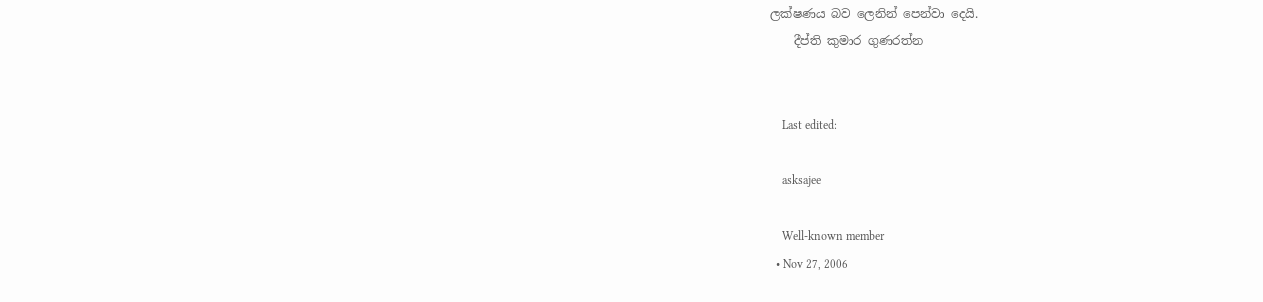ලක්ෂණය බව ලෙනින් පෙන්වා දෙයි.
    දීප්ති කුමාර ගුණරත්න


    Last edited:

    asksajee

    Well-known member
  • Nov 27, 2006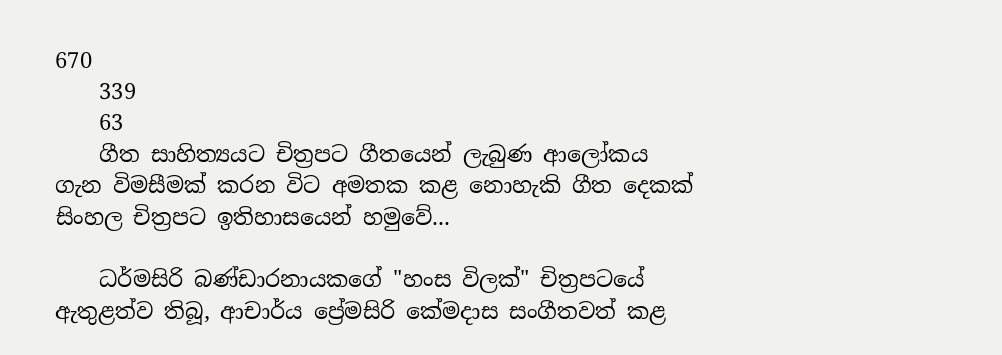670
    339
    63
    ගීත සාහිත්‍යයට චිත්‍රපට ගීතයෙන් ලැබුණ ආලෝකය ගැන විමසීමක් කරන විට අමතක කළ නොහැකි ගීත දෙකක් සිංහල චිත්‍රපට ඉතිහාසයෙන් හමුවේ...

    ධර්මසිරි බණ්ඩාරනායකගේ "හංස විලක්" චිත්‍රපටයේ ඇතුළත්ව තිබූ, ආචාර්ය ප්‍රේමසිරි කේමදාස සංගීතවත් කළ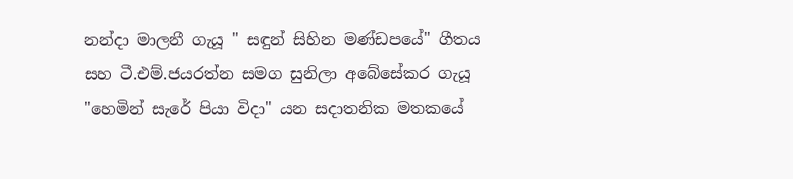නන්දා මාලනී ගැයූ " සඳුන් සිහින මණ්ඩපයේ" ගීතය සහ ටී.එම්.ජයරත්න සමග සුනිලා අබේසේකර ගැයූ "හෙමින් සැරේ පියා විදා" යන සදාතනික මතකයේ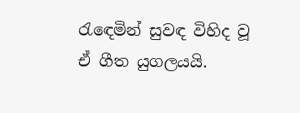රැ‍ඳෙමින් සුවඳ විහිද වූ ඒ ගීත යුගලයයි.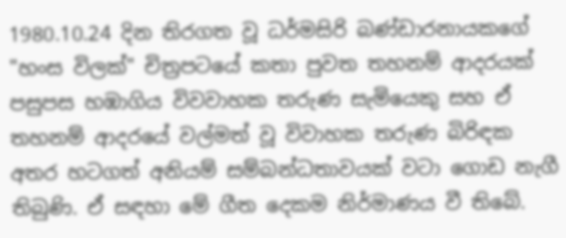1980.10.24 දින තිරගත වූ ධර්මසිරි බණ්ඩාරනායකගේ "හංස විලක්" චිත්‍රපටයේ කතා පුවත තහනම් ආදරයක් පසුපස හඹාගිය විවවාහක තරුණ සැමියෙකු සහ ඒ තහනම් ආදරයේ වල්මත් වූ විවාහක තරුණ බිරිඳක අතර හටගත් අනියම් සම්බන්ධතාවයක් වටා ගොඩ නැගී තිබුණි. ඒ සඳහා මේ ගීත දෙකම නිර්මාණය වී තිබේ.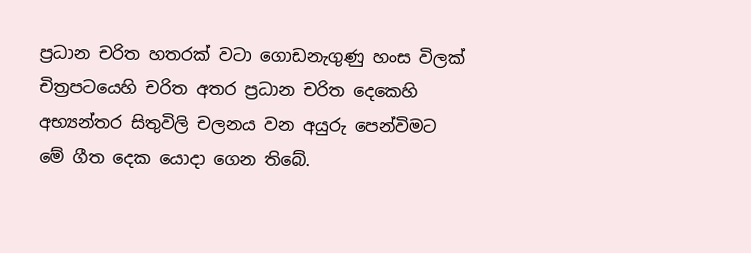ප්‍රධාන චරිත හතරක් වටා ගොඩනැගුණු හංස විලක් චිත්‍රපටයෙහි චරිත අතර ප්‍රධාන චරිත දෙකෙහි අභ්‍යන්තර සිතුවිලි චලනය වන අයුරු පෙන්විමට මේ ගීත දෙක යොදා ගෙන තිබේ.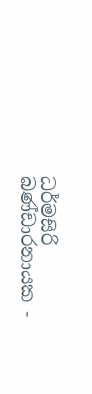ධර්මසිරි බණ්ඩාරනායක -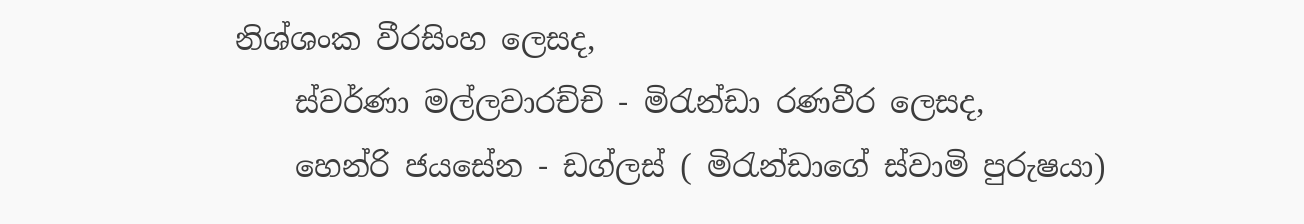නිශ්ශංක වීරසිංහ ලෙසද,
    ස්වර්ණා මල්ලවාරච්චි - මිරැන්ඩා රණවීර ලෙසද,
    හෙන්රි ජයසේන - ඩග්ලස් ( මිරැන්ඩාගේ ස්වාමි පුරුෂයා)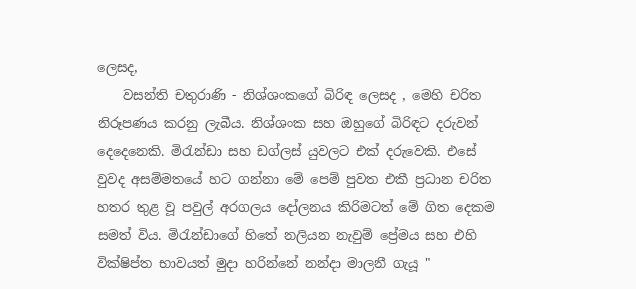ලෙසද,
    වසන්ති චතුරාණි - නිශ්ශංකගේ බිරිඳ ලෙසද , මෙහි චරිත නිරූපණය කරනු ලැබීය. නිශ්ශංක සහ ඔහුගේ බිරිඳට දරුවන් දෙදෙනෙකි. මිරැන්ඩා සහ ඩග්ලස් යුවලට එක් දරුවෙකි. එසේ වුවද අසම්මතයේ හට ගන්නා මේ පෙම් පුවත එකී ප්‍රධාන චරිත හතර තුළ වූ පවුල් අරගලය දෝලනය කිරිමටත් මේ ගිත දෙකම සමත් විය. මිරැන්ඩාගේ හිතේ නලියන නැවුම් ‍ප්‍රේමය සහ එහි වික්ෂිප්ත භාවයත් මුදා හරින්නේ නන්දා මාලනී ගැයූ "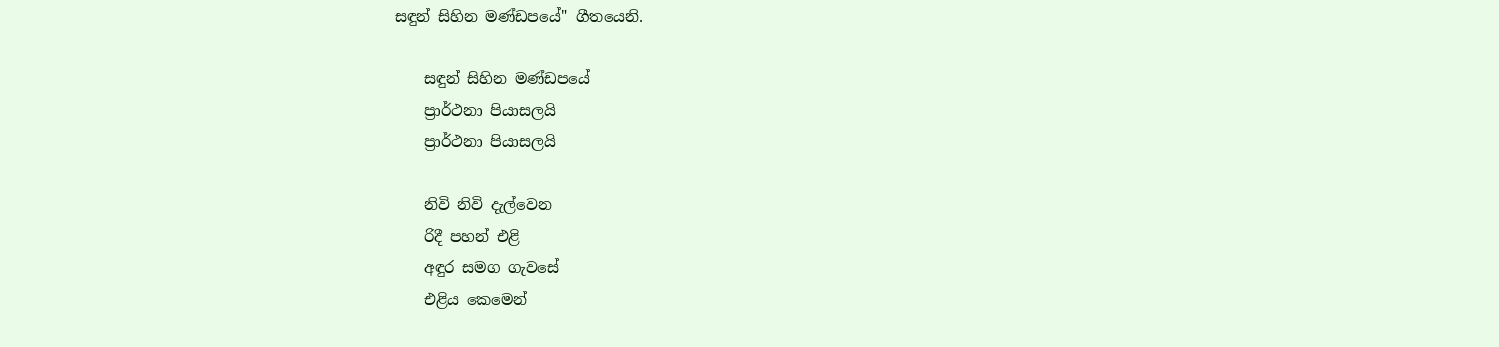සඳුන් සිහින මණ්ඩපයේ" ගීතයෙනි.

    සඳුන් සිහින මණ්ඩපයේ
    ප්‍රාර්ථනා පියාසලයි
    ප්‍රාර්ථනා පියාසලයි

    නිවි නිවි දැල්වෙන
    රිදී පහන් එළි
    අඳුර සමග ගැවසේ
    එළිය කෙමෙන්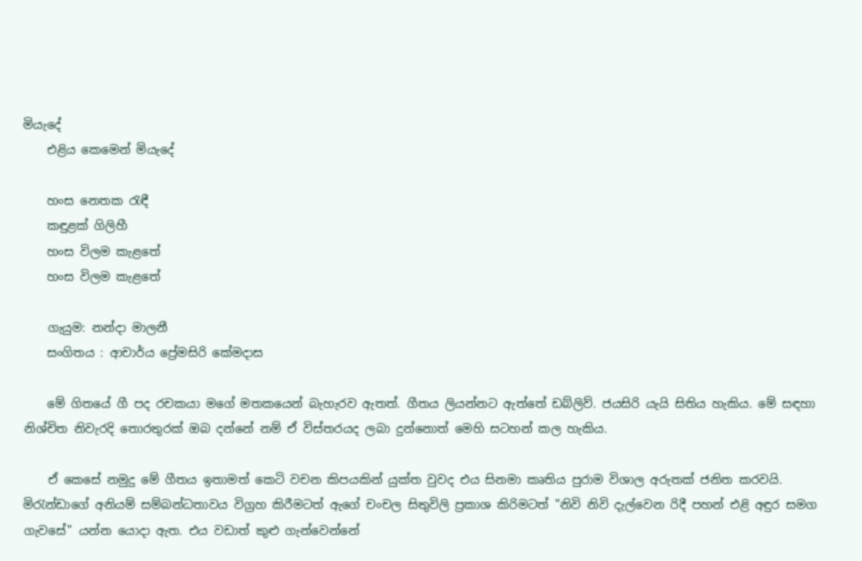මියැදේ
    එළිය කෙමෙන් මියැදේ

    හංස නෙතක රැඳී
    කඳුළක් ගිලිහී
    හංස විලම කැළතේ
    හංස විලම කැළතේ

    ගැයුම: නන්දා මාලනී
    සංගිතය : ආචාර්ය ප්‍රේමසිරි කේමදාස

    මේ ගිතයේ ගී පද රචකයා මගේ මතකයෙන් බැහැරව ඇතත්. ගීතය ලියන්නට ඇත්තේ ඩබ්ලිව්. ජයසිරි යැයි සිතිය හැකිය. මේ සඳහා නිශ්චිත නිවැරදි තොරතුරක් ඔබ දන්නේ නම් ඒ විස්තරයද ලබා දුන්නොත් මෙහි සටහන් කල හැකිය.

    ඒ කෙසේ නමුදු මේ ගීතය ඉතාමත් කෙටි වචන කිපයකින් යුක්ත වුවද එය සිනමා කෘතිය පුරාම විශාල අරුතක් ජනිත කරවයි. මිරැන්ඩාගේ අනියම් සම්බන්ධතාවය විග්‍රහ කිරීමටත් ඇගේ චංචල සිතුවිලි ප්‍රකාශ කිරිමටත් "නිවි නිවි දැල්වෙන රිදී පහන් එළි අඳුර සමග ගැවසේ" යන්න යොදා ඇත. එය වඩාත් කුළු ගැන්වෙන්නේ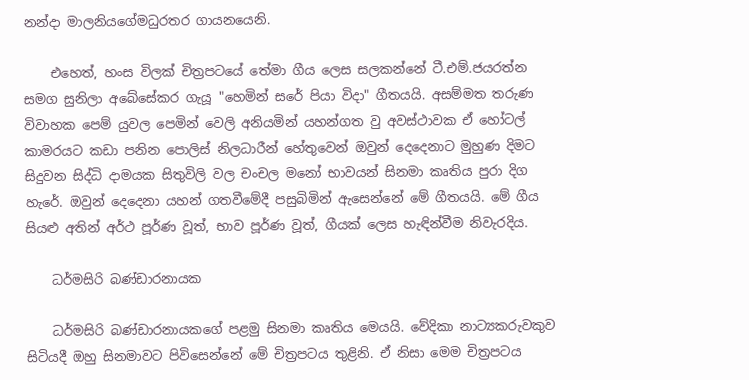නන්දා මාලනියගේමධුරතර ගායනයෙනි.

    එහෙත්, හංස විලක් චිත්‍රපටයේ තේමා ගීය ලෙස සලකන්නේ ටී.එම්.ජයරත්න සමග සුනිලා අබේසේකර ගැයූ "හෙමින් සරේ පියා විදා" ගීතයයි. අසම්මත තරුණ විවාහක පෙම් යුවල පෙමින් වෙලි අනියමින් යහන්ගත වු අවස්ථාවක ඒ හෝටල් කාමරයට කඩා පනින පොලිස් නිලධාරීන් හේතුවෙන් ඔවුන් දෙදෙනාට මුහුණ දිමට සිදුවන සිද්ධි දාමයක සිතුවිලි වල චංචල මනෝ භාවයන් සිනමා කෘතිය පුරා දිග හැරේ. ඔවුන් දෙදෙනා යහන් ගතවීමේදී පසුබිමින් ඇසෙන්නේ මේ ගීතයයි. මේ ගීය සියළු අතින් අර්ථ පූර්ණ වූත්, භාව පූර්ණ වූත්, ගීයක් ලෙස හැඳින්වීම නිවැරදිය.

    ධර්මසිරි බණ්ඩාරනායක

    ධර්මසිරි බණ්ඩාරනායකගේ පළමු සිනමා කෘතිය මෙයයි. වේදිකා නාට්‍යකරුවකුව සිටියදී ඔහු සිනමාවට පිවිසෙන්නේ මේ චිත්‍රපටය තුළිනි. ඒ නිසා මෙම චිත්‍රපටය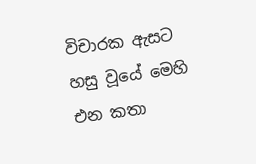විචාරක ඇසට හසු වූයේ මෙහි එන කතා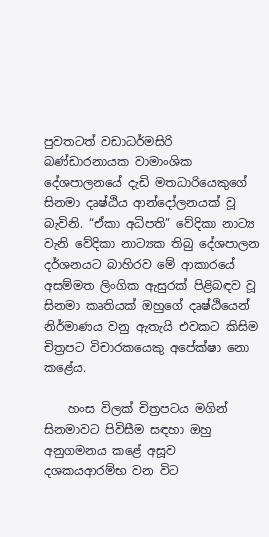පුවතටත් වඩාධර්මසිරි බණ්ඩාරනායක වාමාංශික දේශපාලනයේ දැඩි මතධාරියෙකුගේ සිනමා දෘෂ්ඨිය ආන්දෝලනයක් වූ බැවිනි. “ඒකා අධිපති” වේදිකා නාට්‍ය වැනි වේදිකා නාට්‍යක තිබු දේශපාලන දර්ශනයට බාහිරව මේ ආකාරයේ අසම්මත ලිංගික ඇසුරක් පිළිබඳව වූ සිනමා කෘතියක් ඔහුගේ දෘෂ්ඨියෙන් නිර්මාණය වනු ඇතැයි එවකට කිසිම චිත්‍රපට විචාරකයෙකු අපේක්ෂා නො කළේය.

    හංස විලක් චිත්‍රපටය මගින් සිනමාවට පිවිසීම සඳහා ඔහු අනුගමනය කළේ අසූව දශකයආරම්භ වන විට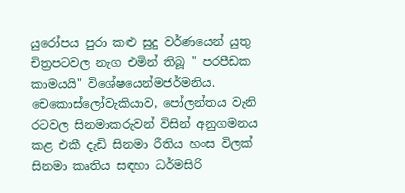යුරෝපය පුරා කළු සුදු වර්ණයෙන් යුතු චිත්‍රපටවල නැග එමින් තිබූ " පරපීඩක කාමයයි" විශේෂයෙන්මජර්මනිය. චෙකොස්ලෝවැකියාව, පෝලන්තය වැනි රටවල සිනමාකරුවන් විසින් අනුගමනය කළ එකී දැඩි සිනමා රීතිය හංස විලක් සිනමා කෘතිය සඳහා ධර්මසිරි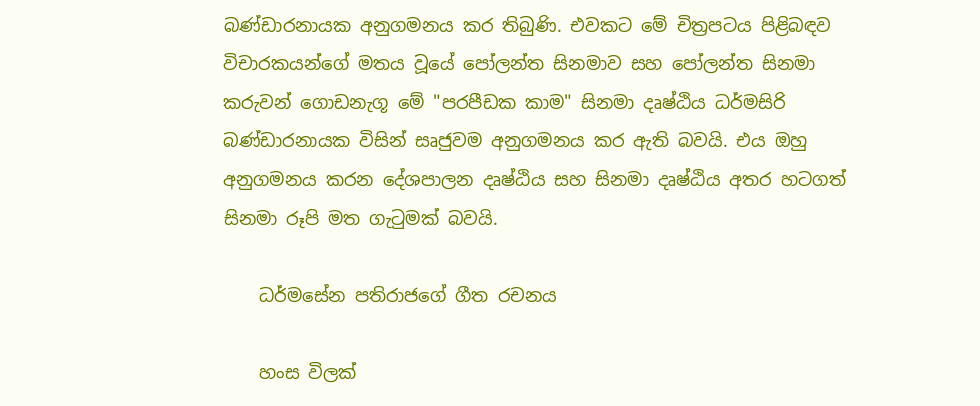බණ්ඩාරනායක අනුගමනය කර තිබුණි. එවකට මේ චිත්‍රපටය පිළිබඳව විචාරකයන්ගේ මතය වූයේ පෝලන්ත සිනමාව සහ පෝලන්ත සිනමා කරුවන් ගොඩනැගූ මේ "පරපීඩක කාම" සිනමා දෘෂ්ඨිය ධර්මසිරි බණ්ඩාරනායක විසින් සෘජුවම අනුගමනය කර ඇති බවයි. එය ඔහු අනුගමනය කරන දේශපාලන දෘෂ්ඨිය සහ සිනමා දෘෂ්ඨිය අතර හටගත් සිනමා රූපි මත ගැටුමක් බවයි.

    ධර්මසේන පතිරාජගේ ගීත රචනය

    හංස විලක්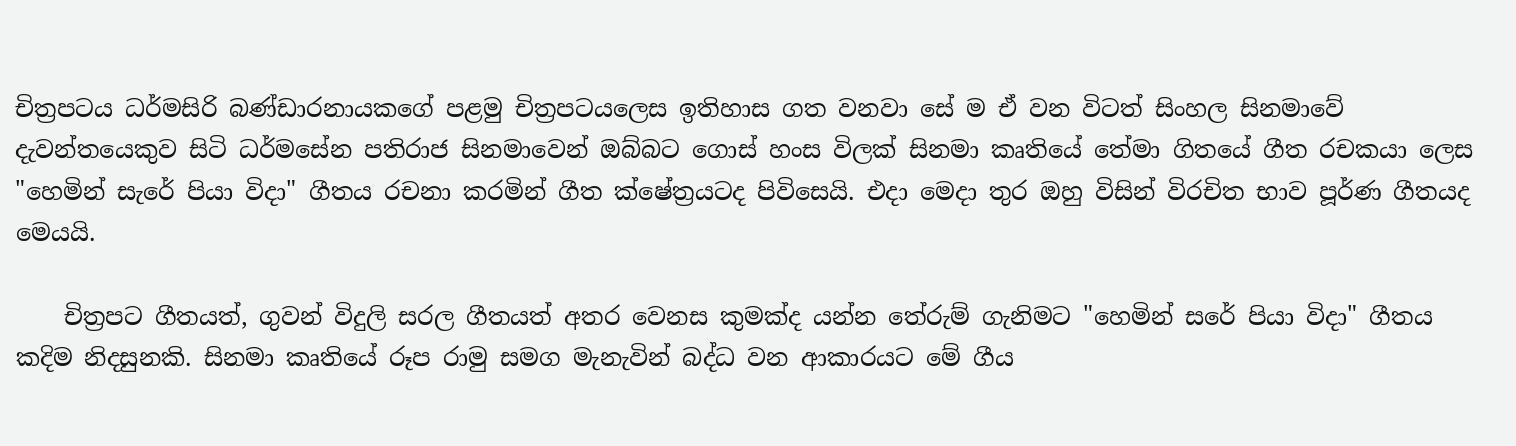චිත්‍රපටය ධර්මසිරි බණ්ඩාරනායකගේ පළමු චිත්‍රපටයලෙස ඉතිහාස ගත වනවා සේ ම ඒ වන විටත් සිංහල සිනමාවේ දැවන්තයෙකුව සිටි ධර්මසේන පතිරාජ සිනමාවෙන් ඔබ්බට ගොස් හංස විලක් සිනමා කෘතියේ තේමා ගිතයේ ගීත රචකයා ලෙස "හෙමින් සැරේ පියා විදා" ගීතය රචනා කරමින් ගීත ක්ෂේත්‍රයටද පිවිසෙයි. එදා මෙදා තුර ඔහු විසින් විරචිත භාව පූර්ණ ගීතයද මෙයයි.

    චිත්‍රපට ගීතයත්, ගුවන් විදුලි සරල ගීතයත් අතර වෙනස ‍කුමක්ද යන්න තේරුම් ගැනිමට "හෙමින් සරේ පියා විදා" ගීතය කදිම නිදසුනකි. සිනමා කෘතියේ රූප රාමු සමග මැනැවින් බද්ධ වන ආකාරයට මේ ගීය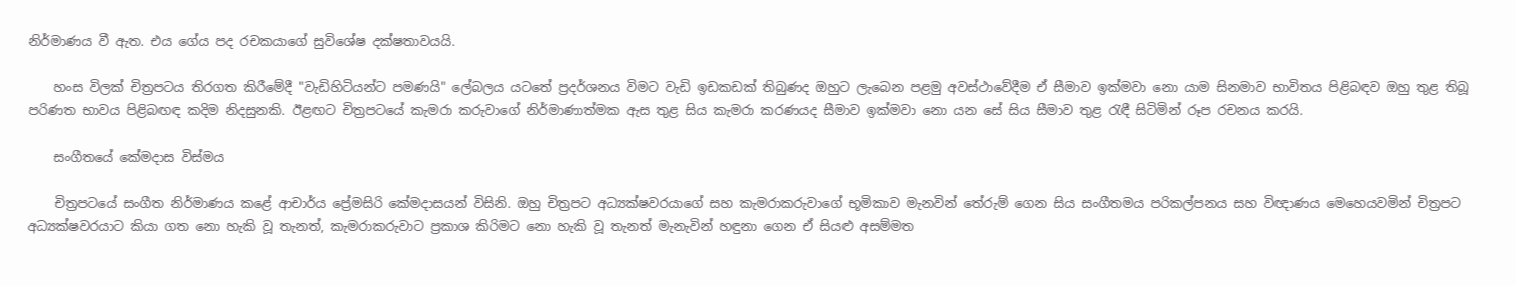නිර්මාණය වී ඇත. එය ගේය පද රචකයාගේ සුවිශේෂ දක්ෂතාවයයි.

    හංස විලක් චිත්‍රපටය තිරගත කිරීමේදී "වැඩිහිටියන්ට පමණයි" ලේබලය යටතේ ප්‍රදර්ශනය විමට වැඩි ඉඩකඩක් තිබුණද ඔහුට ලැබෙන පළමු අවස්ථාවේදීම ඒ සීමාව ඉක්මවා නො යාම සිනමාව භාවිතය පිළිබඳව ඔහු තුළ තිබූ පරිණත භාවය පිළිබඟඳ කදිම නිදසුනකි. ඊළඟට චිත්‍රපටයේ කැමරා කරුවාගේ නිර්මාණාත්මක ඇස තුළ සිය කැමරා කරණයද සීමාව ඉක්මවා නො යන සේ සිය සීමාව තුළ රැඳී සිටිමින් රූප රචනය කරයි.

    සංගීතයේ කේමදාස විස්මය

    චිත්‍රපටයේ සංගීත නිර්මාණය කළේ ආචාර්ය ප්‍රේමසිරි කේමදාසයන් විසිනි. ඔහු චිත්‍රපට අධ්‍යක්ෂවරයාගේ සහ කැමරාකරුවාගේ භූමිකාව මැනවින් තේරුම් ගෙන සිය සංගීතමය පරිකල්පනය සහ විඥාණය මෙහෙයවමින් චිත්‍රපට අධ්‍යක්ෂවරයාට කියා ගත නො හැකි වූ තැනත්, කැමරාකරුවාට ප්‍රකාශ කිරිමට නො හැකි වූ තැනත් මැනැවින් හඳුනා ගෙන ඒ සියළු අසම්මත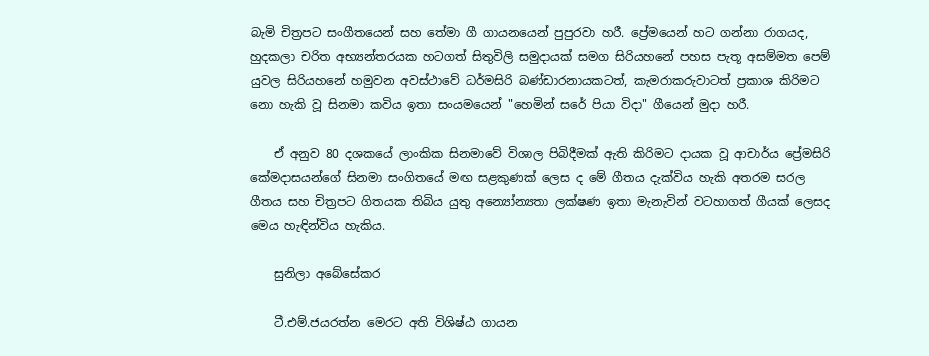බැමි චිත්‍රපට සංගීතයෙන් සහ තේමා ගී ගායනයෙන් පුපුරවා හරී. ප්‍රේමයෙන් හට ගන්නා රාගයද, හුදකලා චරිත අභ්‍යන්තරයක හටගත් සිතුවිලි සමුදායක් සමග සිරියහනේ පහස පැතූ අසම්මත පෙම් යුවල සිරියහනේ හමුවන අවස්ථාවේ ධර්මසිරි බණ්ඩාරනායකටත්, කැමරාකරුවාටත් ප්‍රකාශ කිරිමට නො හැකි වූ සිනමා කවිය ඉතා සංයමයෙන් "හෙමින් සරේ පියා විදා" ගීයෙන් මුදා හරී.

    ඒ අනුව 80 දශකයේ ලාංකික සිනමාවේ විශාල පිබිදීමක් ඇති කිරිමට දායක වූ ආචාර්ය ප්‍රේමසිරි කේමදාසයන්ගේ සිනමා සංගිතයේ මඟ සළකුණක් ලෙස ද මේ ගීතය දැක්විය හැකි අතරම සරල ගීතය සහ චිත්‍රපට ගිතයක තිබිය යුතු අන්‍යෝන්‍යතා ලක්ෂණ ඉතා මැනැවින් වටහාගත් ගීයක් ලෙසද මෙය හැඳින්විය හැකිය.

    සුනිලා අබේසේකර

    ටී.එම්.ජයරත්න මෙරට අති විශිෂ්ඨ ගායන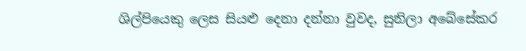ශිල්පියෙකු ලෙස සියළු දෙනා දන්නා වුවද, සුනිලා අබේසේකර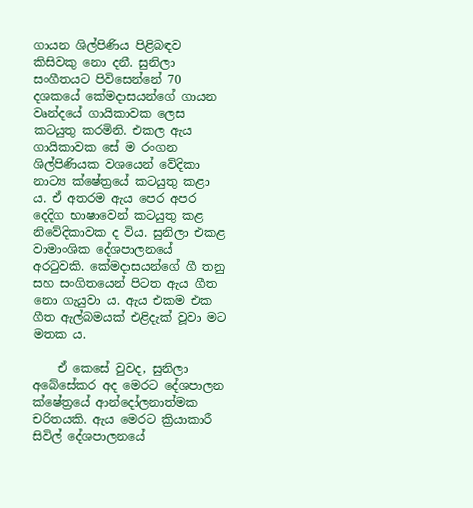ගායන ශිල්පිණිය පිළිබඳව කිසිවකු නො දනී. සුනිලා සංගීතයට පිවිසෙන්නේ 70 දශකයේ කේමදාසයන්ගේ ගායන වෘන්දයේ ගායිකාවක ලෙස කටයුතු කරමිනි. එකල ඇය ගායිකාවක සේ ම රංගන ශිල්පිණියක වශයෙන් වේදිකා නාට්‍ය ක්ෂේත්‍රයේ කටයුතු කළා ය. ඒ අතරම ඇය පෙර අපර දෙදිග භාෂාවෙන් කටයුතු කළ නිවේදිකාවක ද විය. සුනිලා එකළ වාමාංශික දේශපාලනයේ අරටුවකි. කේමදාසයන්ගේ ගී තනු සහ සංගිතයෙන් පිටත ඇය ගීත නො ගැයුවා ය. ඇය එකම එක ගීත ඇල්බමයක් එළිදැක් වූවා මට මතක ය.

    ඒ කෙසේ වුවද, සුනිලා අබේසේකර අද මෙරට දේශපාලන ක්ෂේත්‍රයේ ආන්දෝලනාත්මක චරිතයකි. ඇය මෙරට ක්‍රියාකාරී සිවිල් දේශපාලනයේ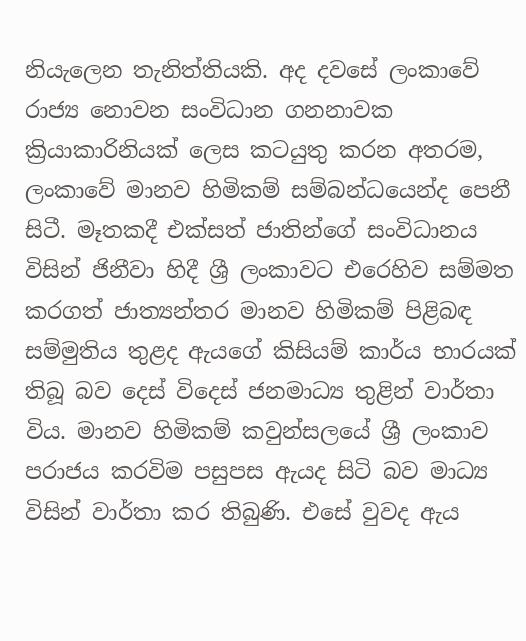නියැලෙන තැනිත්තියකි. අද දවසේ ලංකාවේ රාජ්‍ය නොවන සංවිධාන ගනනාවක ක්‍රියාකාරිනියක් ලෙස කටයුතු කරන අතරම, ලංකාවේ මානව හිමිකම් සම්බන්ධයෙන්ද පෙනී සිටී. මෑතකදී එක්සත් ජාතින්ගේ සංවිධානය විසින් ජිනීවා හිදී ශ්‍රී ලංකාවට එරෙහිව සම්මත කරගත් ජාත්‍යන්තර මානව හිමිකම් පිළිබඳ සම්මුතිය තුළද ඇයගේ කිසියම් කාර්ය භාරයක් තිබූ බව දෙස් විදෙස් ජනමාධ්‍ය තුළින් වාර්තා විය. මානව හිමිකම් කවුන්සලයේ ශ්‍රී ලංකාව පරාජය කරවිම පසුපස ඇයද සිටි බව මාධ්‍ය විසින් වාර්තා කර තිබුණි. එසේ වුවද ඇය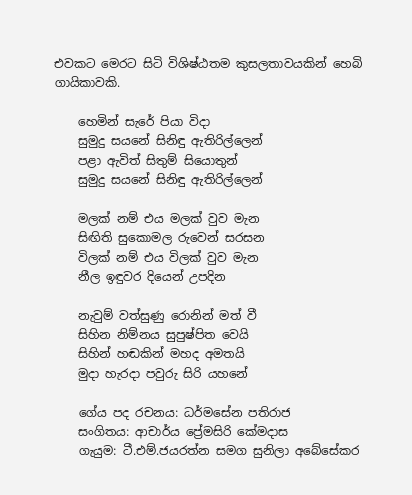එවකට මෙරට සිටි විශිෂ්ඨතම කුසලතාවයකින් හෙබි ගායිකාවකි.

    හෙමින් සැරේ පියා විදා
    සුමුදු සයනේ සිනිඳු ඇතිරිල්ලෙන්
    පළා ඇවිත් සිතුම් සියොතුන්
    සුමුදු සයනේ සිනිඳු ඇතිරිල්ලෙන්

    මලක් නම් එය මලක් වුව මැන
    සිඟිති සුකොමල රුවෙන් සරසන
    විලක් නම් එය විලක් වුව මැන
    නීල ඉඳුවර දියෙන් උපදින

    නැවුම් වත්සුණු රොනින් මත් වී
    සිහින නිම්නය සුපුෂ්පිත වෙයි
    සිහින් හඬකින් මහද අමතයි
    මුදා හැරදා පවුරු සිරි යහනේ

    ගේය පද රචනය: ධර්මසේන පතිරාජ
    සංගිතය: ආචාර්ය ප්‍රේමසිරි කේමදාස
    ගැයුම: ටී.එම්.ජයරත්න සමග සුනිලා අබේසේකර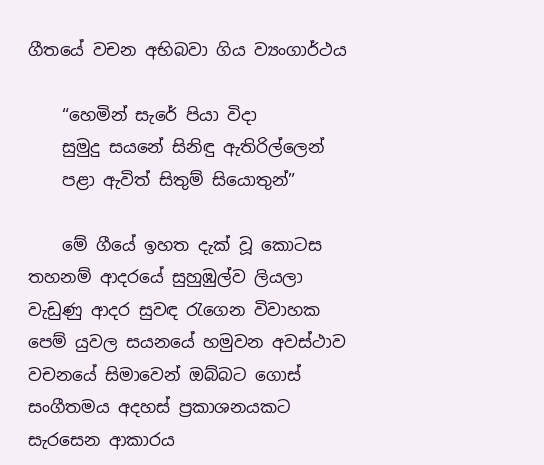ගීතයේ වචන අභිබවා ගිය ව්‍යංගාර්ථය

    “හෙමින් සැරේ පියා විදා
    සුමුදු සයනේ සිනිඳු ඇතිරිල්ලෙන්
    පළා ඇවිත් සිතුම් සියොතුන්”

    මේ ගීයේ ඉහත දැක් වූ කොටස තහනම් ආදරයේ සුහුඹුල්ව ලියලා වැඩුණු ආදර සුවඳ රැගෙන විවාහක පෙම් යුවල සයනයේ හමුවන අවස්ථාව වචනයේ සිමාවෙන් ඔබ්බට ගොස් සංගීතමය අදහස් ප්‍රකාශනයකට සැරසෙන ආකාරය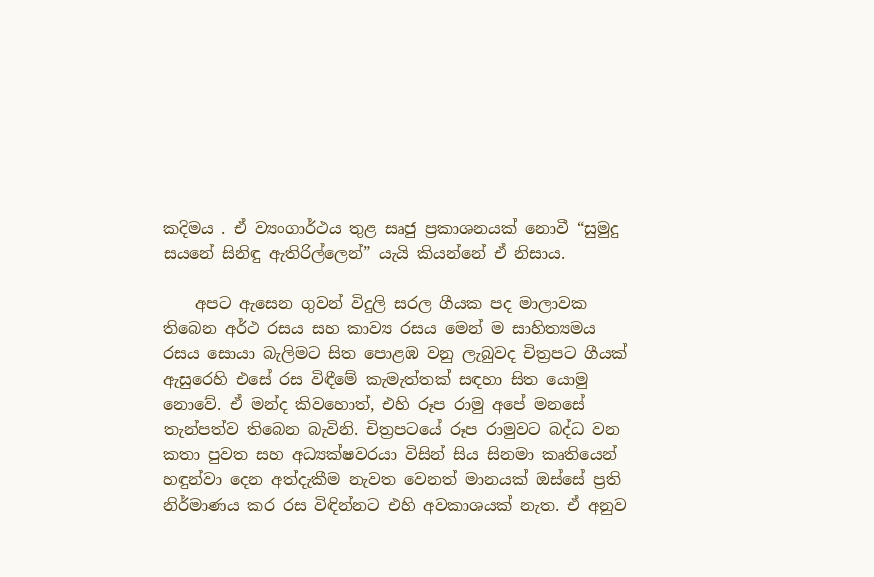කදිමය . ඒ ව්‍යංගාර්ථය තුළ සෘජු ප්‍රකාශනයක් නොවී “සුමුදු සයනේ සිනිඳු ඇතිරිල්ලෙන්” යැයි කියන්නේ ඒ නිසාය.

    අපට ඇසෙන ගුවන් විදුලි සරල ගීයක පද මාලාවක තිබෙන අර්ථ රසය සහ කාව්‍ය රසය මෙන් ම සාහිත්‍යමය රසය සොයා බැලිමට සිත ‍පොළඹ වනු ලැබුවද චිත්‍රපට ගීයක් ඇසුරෙහි එසේ රස විඳීමේ කැමැත්තක් සඳහා සිත යොමු නොවේ. ඒ මන්ද කිවහොත්, එහි රූප රාමු අපේ මනසේ තැන්පත්ව තිබෙන බැවිනි. චිත්‍රපටයේ රූප රාමුවට බද්ධ වන කතා පුවත සහ අධ්‍යක්ෂවරයා විසින් සිය සිනමා කෘතියෙන් හඳුන්වා දෙන අත්දැකීම නැවත වෙනත් මානයක් ඔස්සේ ප්‍රති නිර්මාණය කර රස විඳින්නට එහි අවකාශයක් නැත. ඒ අනුව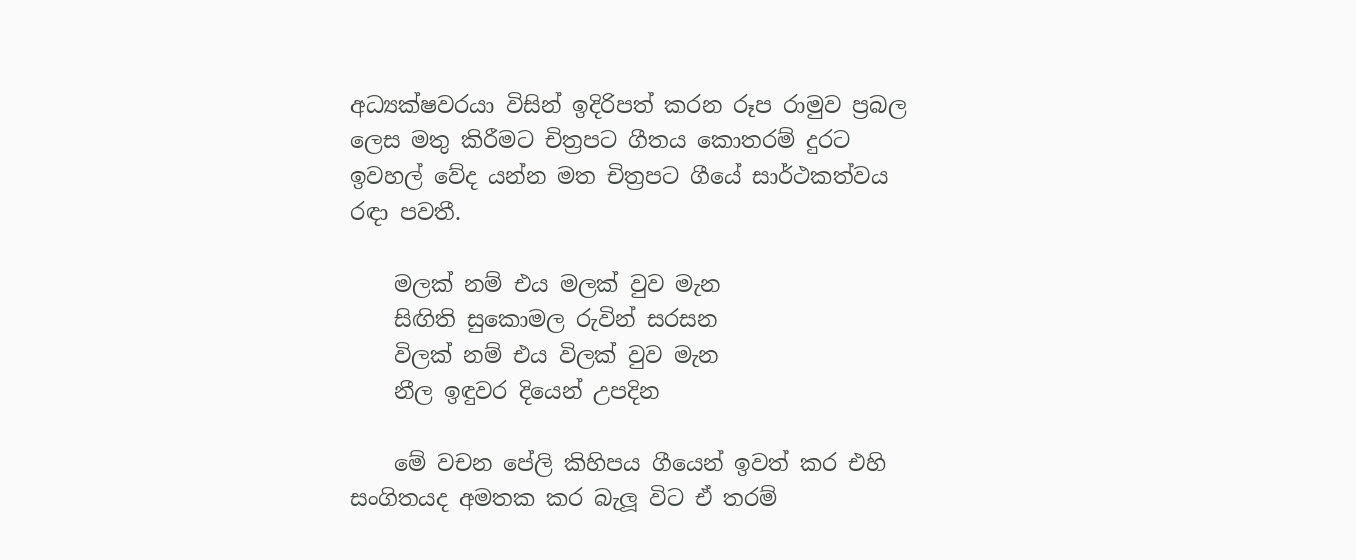අධ්‍යක්ෂවරයා විසින් ඉදිරිපත් කරන රූප රාමුව ප්‍රබල ලෙස මතු කිරීමට චිත්‍රපට ගීතය කොතරම් දුරට ඉවහල් වේද යන්න මත චිත්‍රපට ගීයේ සාර්ථකත්වය රඳා පවතී.

    මලක් නම් එය මලක් වුව මැන
    සිඟිති සුකොමල රුවින් සරසන
    විලක් නම් එය විලක් වුව මැන
    නීල ඉඳුවර දියෙන් උපදින

    මේ වචන පේලි කිහිපය ගීයෙන් ඉවත් කර එහි සංගිතයද අමතක කර බැලූ විට ඒ තරම්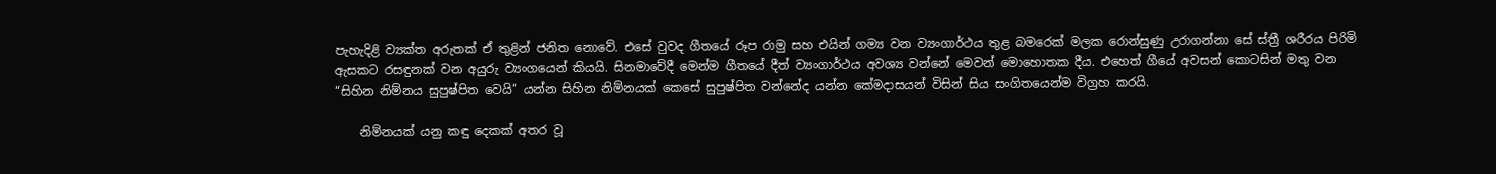පැහැදිළි ව්‍යක්ත අරුතක් ඒ තුළින් ජනිත නොවේ. එසේ වුවද ගීතයේ රූප රාමු සහ එයින් ගම්‍ය වන ව්‍යංගාර්ථය තුළ බමරෙක් මලක රොන්සුණු උරාගන්නා සේ ස්ත්‍රී ශරීරය පිරිමි ඇසකට රසඳුනක් වන අයුරු ව්‍යංගයෙන් කියයි. සිනමාවේදී මෙන්ම ගීතයේ දීත් ව්‍යංගාර්ථය අවශ්‍ය වන්නේ මෙවන් මොහොතක දීය. එහෙත් ගීයේ අවසන් කොටසින් මතු වන “සිහින නිම්නය සුපුෂ්පිත වෙයි” යන්න සිහින නිම්නයක් කෙසේ සුපුෂ්පිත වන්නේද යන්න කේමදාසයන් විසින් සිය සංගිතයෙන්ම විග්‍රහ කරයි.

    නිම්නයක් යනු කඳු දෙකක් අතර වූ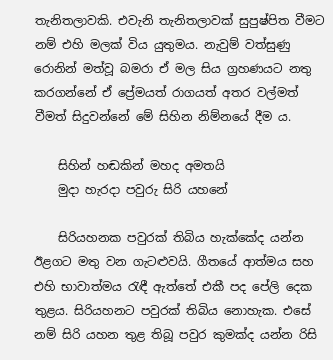තැනිතලාවකි. එවැනි තැනිතලාවක් සුපුෂ්පිත වීමට නම් එහි මලක් විය යුතුමය. නැවුම් වත්සුණු රොනින් මත්වූ බමරා ඒ මල සිය ග්‍රහණයට නතු කරගන්නේ ඒ ප්‍රේමයත් රාගයත් අතර වල්මත් වීමත් සිදුවන්නේ මේ සිහින නිම්නයේ දීම ය.

    සිහින් හඬකින් මහද අමතයි
    මුදා හැරදා පවුරු සිරි යහනේ

    සිරියහනක පවුරක් තිබිය හැක්කේද යන්න ඊළගට මතු වන ගැටළුවයි. ගීතයේ ආත්මය සහ එහි භාවාත්මය රැඳී ඇත්තේ එකී පද පේලි දෙක තුළය. සිරියහනට පවුරක් තිබිය නොහැක. එසේ නම් සිරි යහන තුළ තිබූ පවුර කුමක්ද යන්න රිසි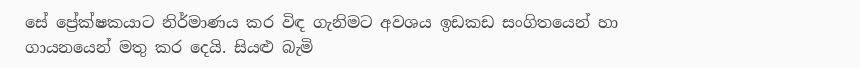සේ ප්‍රේක්ෂකයාට නිර්මාණය කර විඳ ගැනිමට අවශය ඉඩකඩ සංගිතයෙන් හා ගායනයෙන් මතු කර දෙයි. සියළු බැමි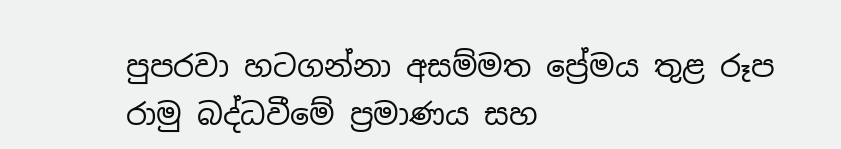පුපරවා හටගන්නා අසම්මත ප්‍රේමය තුළ රූප රාමු බද්ධවීමේ ප්‍රමාණය සහ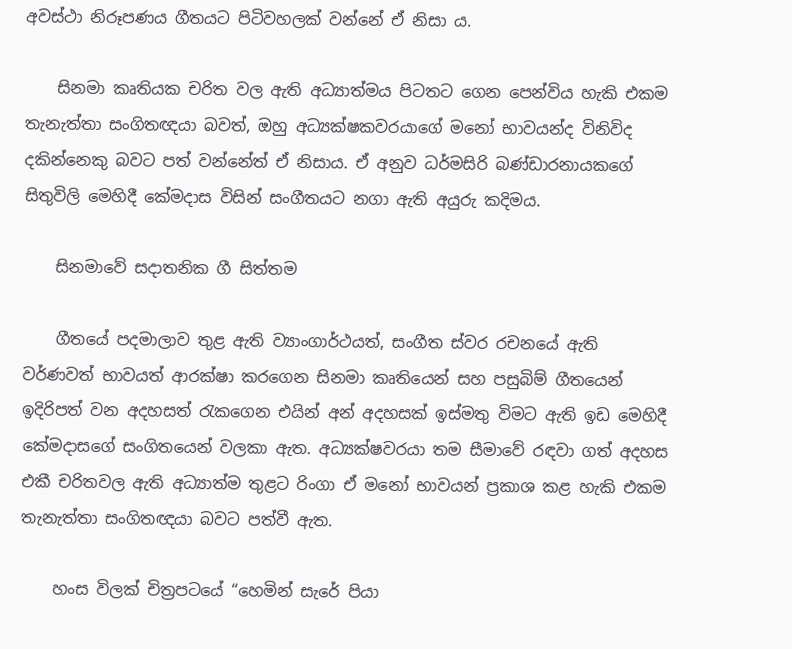අවස්ථා නිරූපණය ගීතයට පිටිවහලක් වන්නේ ඒ නිසා ය.

    සිනමා කෘතියක චරිත වල ඇති අධ්‍යාත්මය පිටතට ගෙන පෙන්විය හැකි එකම තැනැත්තා සංගිතඥයා බවත්, ඔහු අධ්‍යක්ෂකවරයාගේ මනෝ භාවයන්ද විනිවිද දකින්නෙකු බවට පත් වන්නේත් ඒ නිසාය. ඒ අනුව ධර්මසිරි බණ්ඩාරනායකගේ සිතුවිලි මෙහිදී කේමදාස විසින් සංගීතයට නගා ඇති අයුරු කදිමය.

    සිනමාවේ සදාතනික ගී සිත්තම

    ගීතයේ පදමාලාව තුළ ඇති ව්‍යාංගාර්ථයත්, සංගීත ස්වර රචනයේ ඇති වර්ණවත් භාවයත් ආරක්ෂා කරගෙන සිනමා කෘතියෙන් සහ පසුබිම් ගීතයෙන් ඉදිරිපත් වන අදහසත් රැකගෙන එයින් අන් අදහසක් ඉස්මතු විමට ඇති ඉඩ මෙහිදී කේමදාසගේ සංගිතයෙන් වලකා ඇත. අධ්‍යක්ෂවරයා තම සීමාවේ රඳවා‍ ගත් අදහස එකී චරිතවල ඇති අධ්‍යාත්ම තුළට රිංගා ඒ මනෝ භාවයන් ප්‍රකාශ කළ හැකි එකම තැනැත්තා සංගිතඥයා බවට පත්වී ඇත.

    හංස විලක් චිත්‍රපටයේ “හෙමින් සැරේ පියා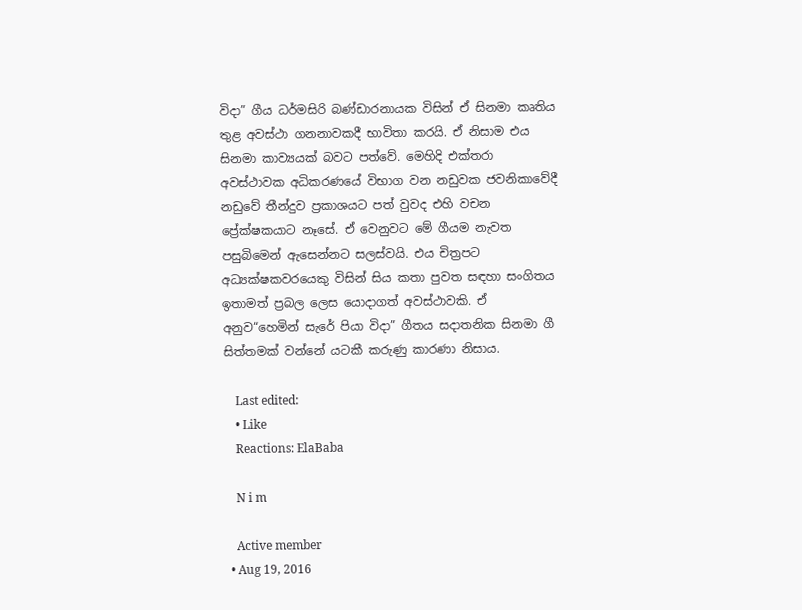විදා” ගීය ධර්මසිරි බණ්ඩාරනායක විසින් ඒ සිනමා කෘතිය තුළ අවස්ථා ගනනාවකදී භාවිතා කරයි. ඒ නිසාම එය සිනමා කාව්‍යයක් බවට පත්වේ. මෙහිදි එක්තරා අවස්ථාවක අධිකරණයේ විභාග වන නඩුවක ජවනිකාවේදී නඩුවේ තීන්දුව ප්‍රකාශයට පත් වුවද එහි වචන ප්‍රේක්ෂකයාට නෑසේ. ඒ වෙනුවට මේ ගීයම නැවත පසුබිමෙන් ඇසෙන්නට සලස්වයි. එය චිත්‍රපට අධ්‍යක්ෂකවරයෙකු විසින් සිය කතා පුවත සඳහා සංගිතය ඉතාමත් ප්‍රබල ලෙස යොදාගත් අවස්ථාවකි. ඒ අනුව“හෙමින් සැරේ පියා විදා” ගීතය සදාතනික සිනමා ගී සිත්තමක් වන්නේ යටකී කරුණු කාරණා නිසාය.

    Last edited:
    • Like
    Reactions: ElaBaba

    N i m

    Active member
  • Aug 19, 2016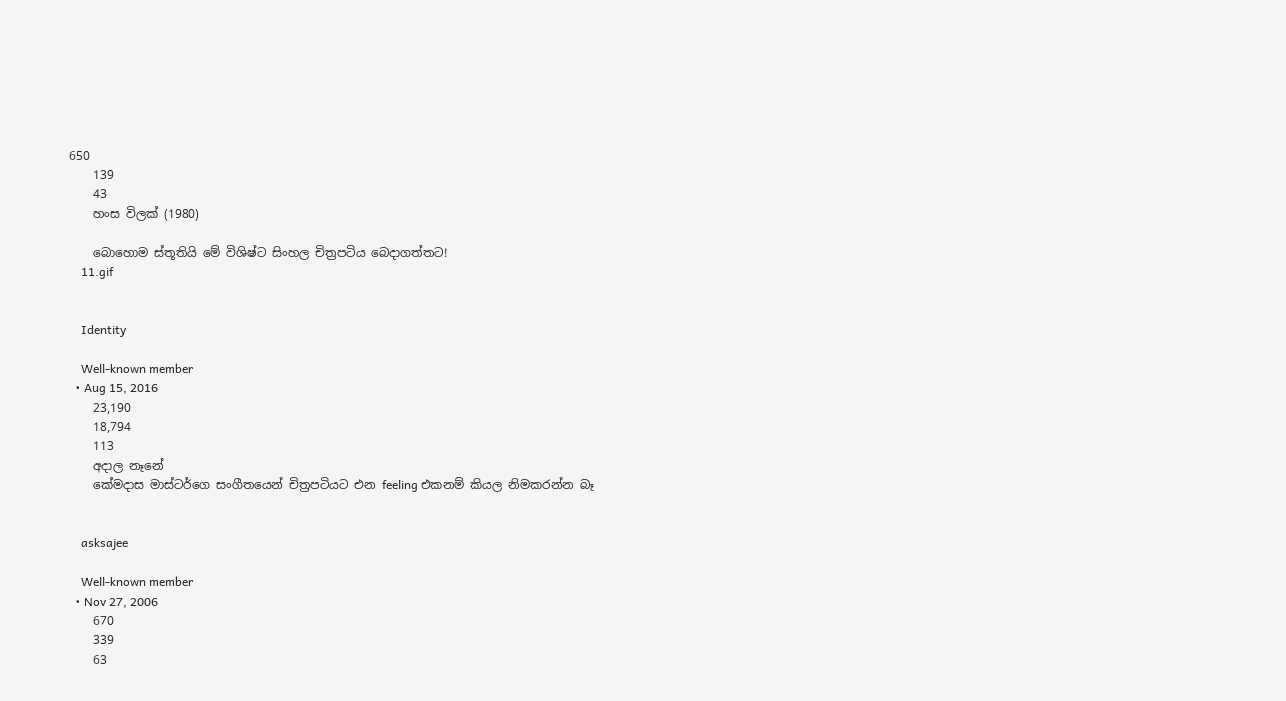650
    139
    43
    හංස විලක් (1980)

    බොහොම ස්තූතියි මේ විශිෂ්ට සිංහල චිත්‍රපටිය බෙදාගත්තට!
    11.gif


    Identity

    Well-known member
  • Aug 15, 2016
    23,190
    18,794
    113
    අදාල නෑනේ
    කේමදාස මාස්ටර්ගෙ සංගීතයෙන් චිත්‍රපටියට එන feeling එකනම් කියල නිමකරන්න බෑ


    asksajee

    Well-known member
  • Nov 27, 2006
    670
    339
    63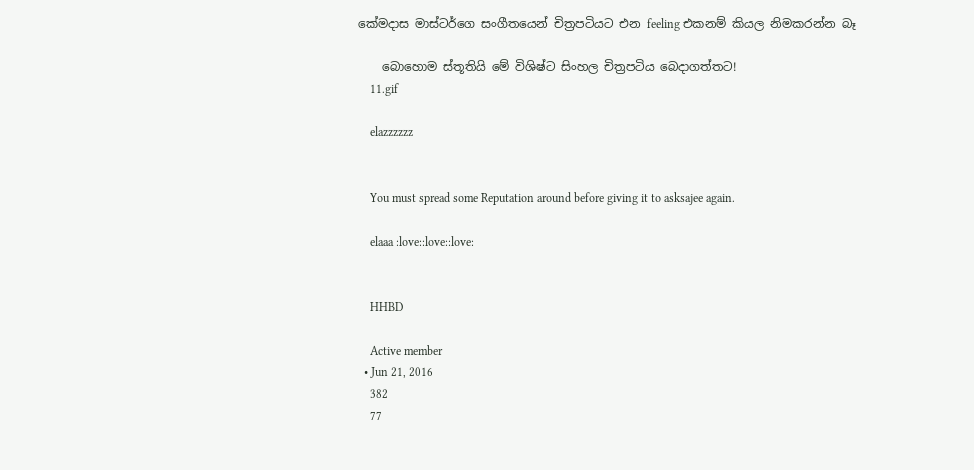කේමදාස මාස්ටර්ගෙ සංගීතයෙන් චිත්‍රපටියට එන feeling එකනම් කියල නිමකරන්න බෑ

    බොහොම ස්තූතියි මේ විශිෂ්ට සිංහල චිත්‍රපටිය බෙදාගත්තට!
    11.gif

    elazzzzzz


    You must spread some Reputation around before giving it to asksajee again.

    elaaa :love::love::love:


    HHBD

    Active member
  • Jun 21, 2016
    382
    77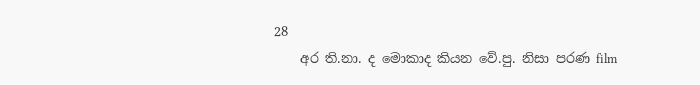28
    අර ති.නා. ද මොකාද කියන වේ.පු. නිසා පරණ film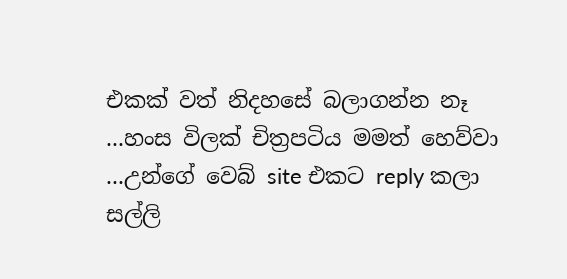එකක් වත් නිදහසේ බලාගන්න නෑ ...හංස විලක් චිත්‍රපටිය මමත් හෙව්වා ...උන්ගේ වෙබ් site එකට reply කලා සල්ලි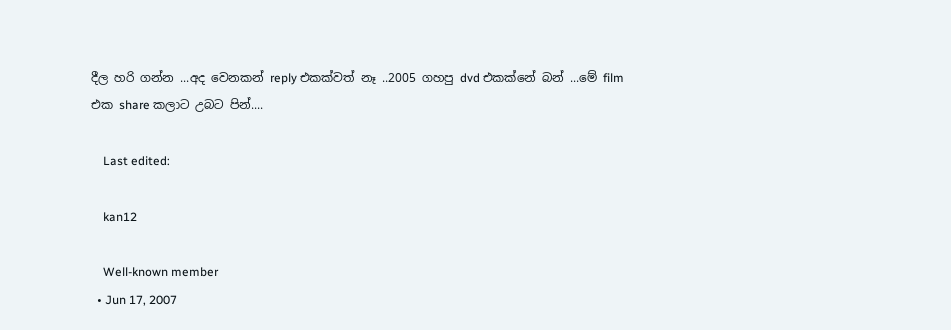දීල හරි ගන්න ...අද වෙනකන් reply එකක්වත් නෑ ..2005 ගහපු dvd එකක්නේ බන් ...මේ film එක share කලාට උබට පින්....

    Last edited:

    kan12

    Well-known member
  • Jun 17, 2007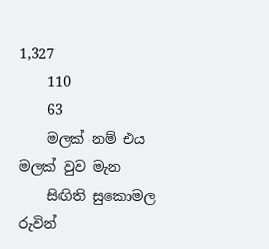1,327
    110
    63
    මලක් නම් එය මලක් වුව මැන
    සිඟිති සුකොමල රුවින්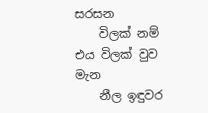සරසන
    විලක් නම් එය විලක් වුව මැන
    නීල ඉඳුවර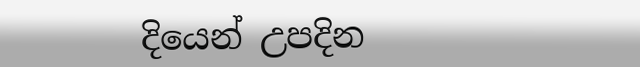දියෙන් උපදින